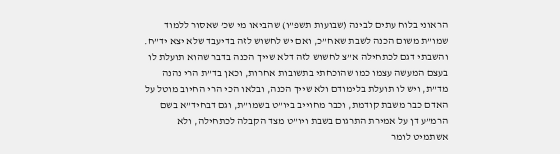הראוני בלוח עתים לבינה (שבועות תשפ”ו) שהביאו מי שכ’ שאסור ללמוד שמו”ת משום הכנה לשבת שאח”כ, ואם יש לחשוש לזה בדיעבד שלא יצא יד”ח.
והשבתי דגם לכתחילה א”צ לחשוש לזה דלא שייך הכנה בדבר שהוא תועלת לו בעצם המעשה עצמו כמו שהוכחתי בתשובות אחרות, וכאן בד”ת הרי נהנה מד”ת, ויש לו תועלת בלימודם ולא שייך הכנה, ובלאו הכי הרי החיוב מוטל על האדם כבר משבת קודמת, וכבר מחוייב ביו”ט בשמו”ת, וגם דבחיד”א בשם הרמ”ע דן על אמירת התרגום בשבת ויו”ט מצד הקבלה לכתחילה, ולא אשתמיט לומר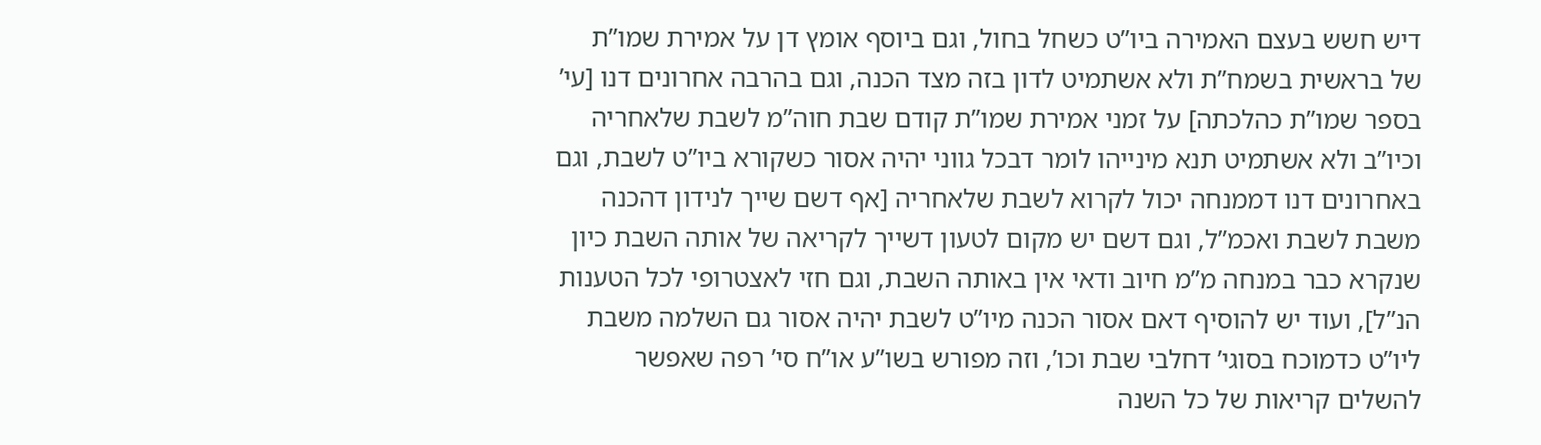דיש חשש בעצם האמירה ביו”ט כשחל בחול, וגם ביוסף אומץ דן על אמירת שמו”ת של בראשית בשמח”ת ולא אשתמיט לדון בזה מצד הכנה, וגם בהרבה אחרונים דנו [עי’ בספר שמו”ת כהלכתה] על זמני אמירת שמו”ת קודם שבת חוה”מ לשבת שלאחריה וכיו”ב ולא אשתמיט תנא מינייהו לומר דבכל גווני יהיה אסור כשקורא ביו”ט לשבת, וגם באחרונים דנו דממנחה יכול לקרוא לשבת שלאחריה [אף דשם שייך לנידון דהכנה משבת לשבת ואכמ”ל, וגם דשם יש מקום לטעון דשייך לקריאה של אותה השבת כיון שנקרא כבר במנחה מ”מ חיוב ודאי אין באותה השבת, וגם חזי לאצטרופי לכל הטענות הנ”ל], ועוד יש להוסיף דאם אסור הכנה מיו”ט לשבת יהיה אסור גם השלמה משבת ליו”ט כדמוכח בסוגי’ דחלבי שבת וכו’, וזה מפורש בשו”ע או”ח סי’ רפה שאפשר להשלים קריאות של כל השנה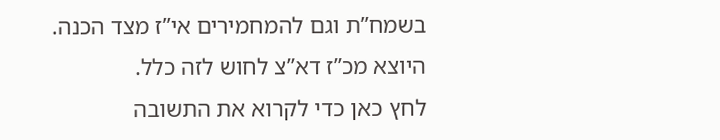בשמח”ת וגם להמחמירים אי”ז מצד הכנה.
היוצא מכ”ז דא”צ לחוש לזה כלל.
לחץ כאן כדי לקרוא את התשובה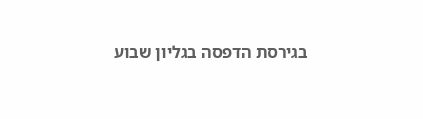בגירסת הדפסה בגליון שבוע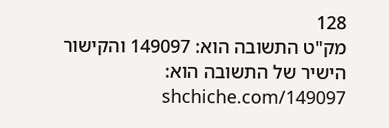128
מק"ט התשובה הוא: 149097 והקישור הישיר של התשובה הוא: shchiche.com/149097